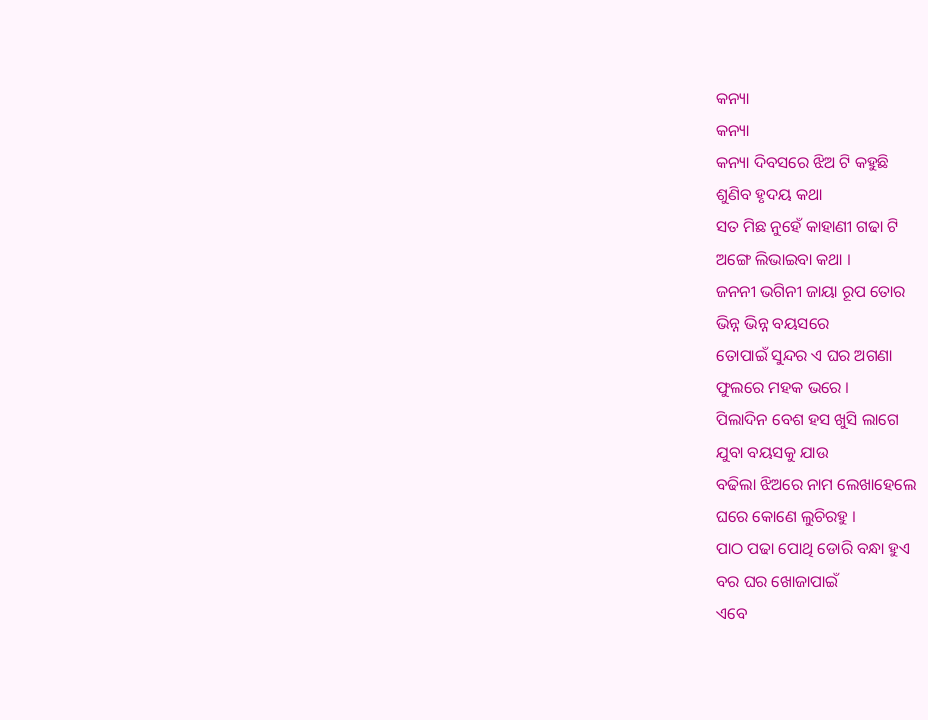କନ୍ୟା
କନ୍ୟା
କନ୍ୟା ଦିବସରେ ଝିଅ ଟି କହୁଛି
ଶୁଣିବ ହୃଦୟ କଥା
ସତ ମିଛ ନୁହେଁ କାହାଣୀ ଗଢା ଟି
ଅଙ୍ଗେ ଲିଭାଇବା କଥା ।
ଜନନୀ ଭଗିନୀ ଜାୟା ରୂପ ତୋର
ଭିନ୍ନ ଭିନ୍ନ ବୟସରେ
ତୋପାଇଁ ସୁନ୍ଦର ଏ ଘର ଅଗଣା
ଫୁଲରେ ମହକ ଭରେ ।
ପିଲାଦିନ ବେଶ ହସ ଖୁସି ଲାଗେ
ଯୁବା ବୟସକୁ ଯାଉ
ବଢିଲା ଝିଅରେ ନାମ ଲେଖାହେଲେ
ଘରେ କୋଣେ ଲୁଚିରହୁ ।
ପାଠ ପଢା ପୋଥି ଡୋରି ବନ୍ଧା ହୁଏ
ବର ଘର ଖୋଜାପାଇଁ
ଏବେ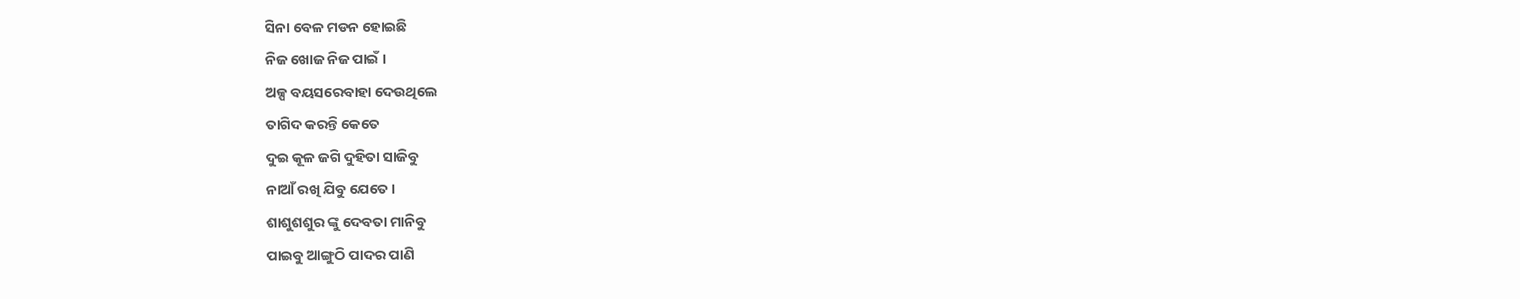ସିନା ବେଳ ମଡନ ହୋଇଛି
ନିଜ ଖୋଜ ନିଜ ପାଇଁ ।
ଅଳ୍ପ ବୟସରେବାହା ଦେଉଥିଲେ
ତାଗିଦ କରନ୍ତି କେତେ
ଦୁଇ କୂଳ ଜଗି ଦୁହିତା ସାଜିବୁ
ନାଆଁ ରଖି ଯିବୁ ଯେତେ ।
ଶାଶୁଶଶୁର ଙ୍କୁ ଦେବତା ମାନିବୁ
ପାଇବୁ ଆଙ୍ଗୁଠି ପାଦର ପାଣି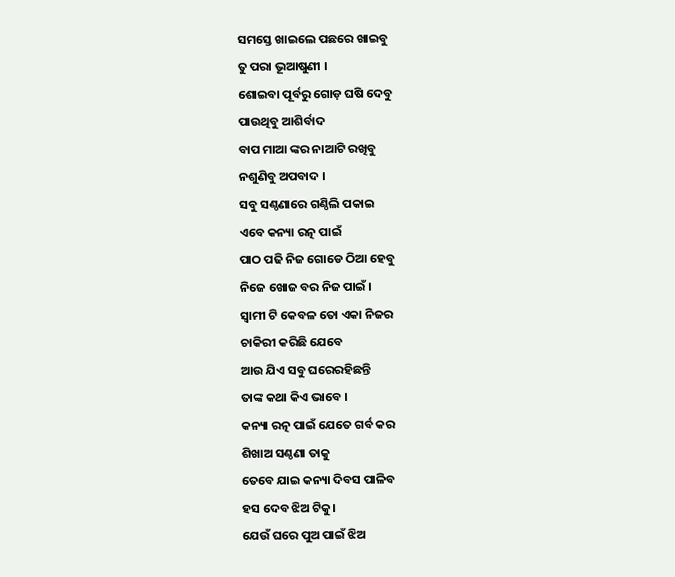ସମସ୍ତେ ଖାଇଲେ ପଛରେ ଖାଇବୁ
ତୁ ପରା ଭୂଆଷୁଣୀ ।
ଶୋଇବା ପୂର୍ବରୁ ଗୋଡ଼ ଘଷି ଦେବୁ
ପାଉଥିବୁ ଆଶିର୍ବାଦ
ବାପ ମାଆ ଙ୍କର ନାଆଟି ରଖିବୁ
ନଶୁଣିବୁ ଅପବାଦ ।
ସବୁ ସଣ୍ଠଣାରେ ଗଣ୍ଠିଲି ପକାଇ
ଏବେ କନ୍ୟା ରତ୍ନ ପାଇଁ
ପାଠ ପଢି ନିଜ ଗୋଡେ ଠିଆ ହେବୁ
ନିଜେ ଖୋଜ ବର ନିଜ ପାଇଁ ।
ସ୍ୱାମୀ ଟି କେବଳ ତୋ ଏକା ନିଜର
ଚାକିରୀ କରିଛି ଯେବେ
ଆଉ ଯିଏ ସବୁ ଘରେରହିଛନ୍ତି
ତାଙ୍କ କଥା କିଏ ଭାବେ ।
କନ୍ୟା ରତ୍ନ ପାଇଁ ଯେତେ ଗର୍ବ କର
ଶିଖାଅ ସଣ୍ଠଣା ତାକୁ
ତେବେ ଯାଇ କନ୍ୟା ଦିବସ ପାଳିବ
ହସ ଦେବ ଝିଅ ଟିକୁ।
ଯେଉଁ ଘରେ ପୁଅ ପାଇଁ ଝିଅ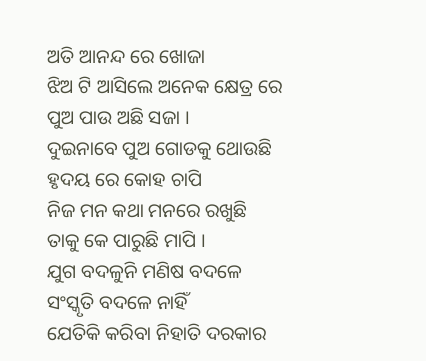ଅତି ଆନନ୍ଦ ରେ ଖୋଜା
ଝିଅ ଟି ଆସିଲେ ଅନେକ କ୍ଷେତ୍ର ରେ
ପୁଅ ପାଉ ଅଛି ସଜା ।
ଦୁଇନାବେ ପୁଅ ଗୋଡକୁ ଥୋଉଛି
ହୃଦୟ ରେ କୋହ ଚାପି
ନିଜ ମନ କଥା ମନରେ ରଖୁଛି
ତାକୁ କେ ପାରୁଛି ମାପି ।
ଯୁଗ ବଦଳୁନି ମଣିଷ ବଦଳେ
ସଂସ୍କୃତି ବଦଳେ ନାହିଁ
ଯେତିକି କରିବା ନିହାତି ଦରକାର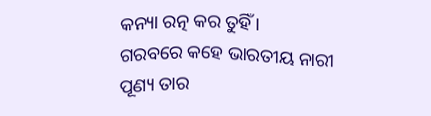କନ୍ୟା ରତ୍ନ କର ତୁହିଁ ।
ଗରବରେ କହେ ଭାରତୀୟ ନାରୀ
ପୂଣ୍ୟ ତାର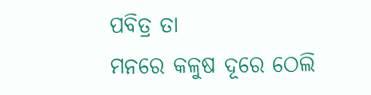ପବିତ୍ର ତା
ମନରେ କଳୁଷ ଦୂରେ ଠେଲି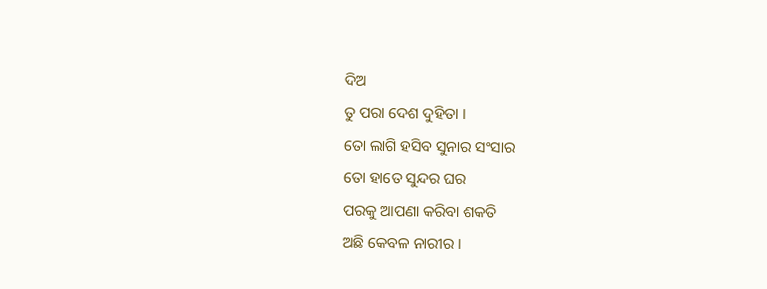ଦିଅ
ତୁ ପରା ଦେଶ ଦୁହିତା ।
ତୋ ଲାଗି ହସିବ ସୁନାର ସଂସାର
ତୋ ହାତେ ସୁନ୍ଦର ଘର
ପରକୁ ଆପଣା କରିବା ଶକତି
ଅଛି କେବଳ ନାରୀର ।